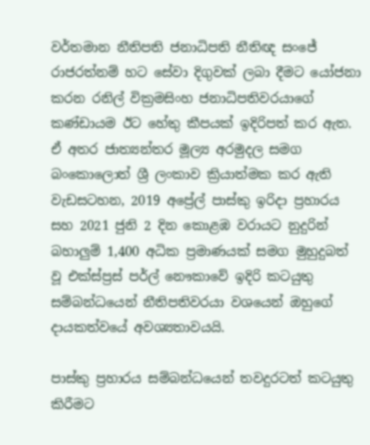වර්තමාන නීතිපති ජනාධිපති නීතිඥ සංජේ රාජරත්නම් හට සේවා දිගුවක් ලබා දීමට යෝජනා කරන රනිල් වික්‍රමසිංහ ජනාධිපතිවරයාගේ කණ්ඩායම ඊට හේතු කීපයක් ඉදිරිපත් කර ඇත. ඒ අතර ජාත්‍යන්තර මූල්‍ය අරමුදල සමග බංකොලොත් ශ්‍රී ලංකාව ක්‍රියාත්මක කර ඇති වැඩසටහන, 2019 අප්‍රේල් පාස්කු ඉරිදා ප්‍රහාරය සහ 2021 ජුනි 2 දින කොළඹ වරායට නුදුරින් බහාලුම් 1,400 අධික ප්‍රමාණයක් සමග මුහුදුබත් වූ එක්ස්ප්‍රස් පර්ල් නෞකාවේ ඉදිරි කටයුතු සම්බන්ධයෙන් නීතිපතිවරයා වශයෙන් ඔහුගේ දායකත්වයේ අවශ්‍යතාවයයි.

පාස්කු ප්‍රහාරය සම්බන්ධයෙන් තවදුරටත් කටයුතු කිරීමට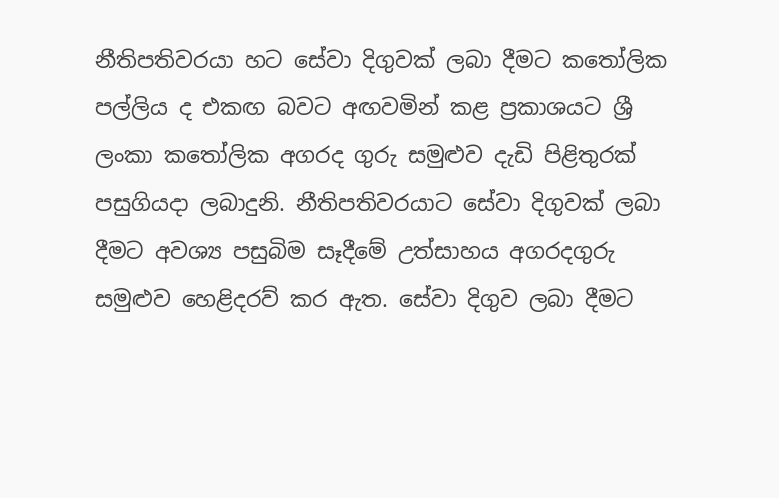නීතිපතිවරයා හට සේවා දිගුවක් ලබා දීමට කතෝලික පල්ලිය ද එකඟ බවට අඟවමින් කළ ප්‍රකාශයට ශ්‍රී ලංකා කතෝලික අගරද ගුරු සමුළුව දැඩි පිළිතුරක් පසුගියදා ලබාදුනි. නීතිපතිවරයාට සේවා දිගුවක් ලබා දීමට අවශ්‍ය පසුබිම සෑදීමේ උත්සාහය අගරදගුරු සමුළුව හෙළිදරව් කර ඇත. සේවා දිගුව ලබා දීමට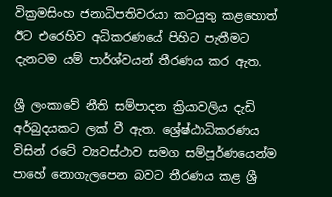වික්‍රමසිංහ ජනාධිපතිවරයා කටයුතු කළහොත් ඊට එරෙහිව අධිකරණයේ පිහිට පැතීමට දැනටම යම් පාර්ශ්වයන් තීරණය කර ඇත.

ශ්‍රී ලංකාවේ නීති සම්පාදන ක්‍රියාවලිය දැඩි අර්බුදයකට ලක් වී ඇත. ශ්‍රේෂ්ඨාධිකරණය විසින් රටේ ව්‍යවස්ථාව සමග සම්පූර්ණයෙන්ම පාහේ නොගැලපෙන බවට තීරණය කළ ශ්‍රී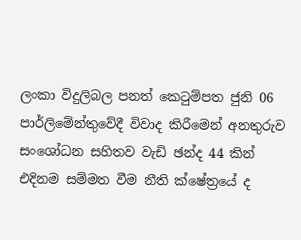ලංකා විදුලිබල පනත් කෙටුම්පත ජුනි 06 පාර්ලිමේන්තුවේදී විවාද කිරීමෙන් අනතුරුව සංශෝධන සහිතව වැඩි ඡන්ද 44 කින් එදිනම සම්මත වීම නීති ක්ෂේත්‍රයේ ද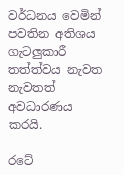වර්ධනය වෙමින් පවතින අතිශය ගැටලුකාරී තත්ත්වය නැවත නැවතත් අවධාරණය කරයි.

රටේ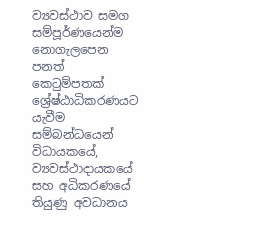ව්‍යවස්ථාව සමග සම්පූර්ණයෙන්ම නොගැලපෙන පනත් කෙටුම්පතක් ශ්‍රේෂ්ඨාධිකරණයට යැවීම සම්බන්ධයෙන් විධායකයේ, ව්‍යවස්ථාදායකයේ සහ අධිකරණයේ තියුණු අවධානය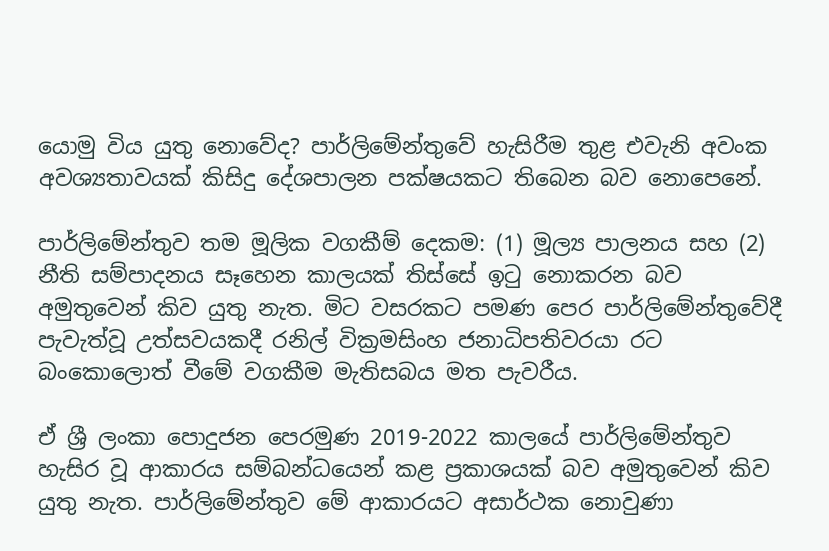යොමු විය යුතු නොවේද? පාර්ලිමේන්තුවේ හැසිරීම තුළ එවැනි අවංක අවශ්‍යතාවයක් කිසිදු දේශපාලන පක්ෂයකට තිබෙන බව නොපෙනේ.

පාර්ලිමේන්තුව තම මූලික වගකීම් දෙකම: (1) මූල්‍ය පාලනය සහ (2) නීති සම්පාදනය සෑහෙන කාලයක් තිස්සේ ඉටු නොකරන බව අමුතුවෙන් කිව යුතු නැත. මිට වසරකට පමණ පෙර පාර්ලිමේන්තුවේදී පැවැත්වූ උත්සවයකදී රනිල් වික්‍රමසිංහ ජනාධිපතිවරයා රට බංකොලොත් වීමේ වගකීම මැතිසබය මත පැවරීය.

ඒ ශ්‍රී ලංකා පොදුජන පෙරමුණ 2019-2022 කාලයේ පාර්ලිමේන්තුව හැසිර වූ ආකාරය සම්බන්ධයෙන් කළ ප්‍රකාශයක් බව අමුතුවෙන් කිව යුතු නැත. පාර්ලිමේන්තුව මේ ආකාරයට අසාර්ථක නොවුණා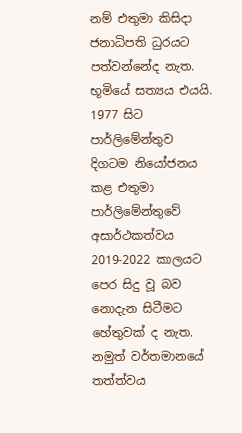නම් එතුමා කිසිදා ජනාධිපති ධුරයට පත්වන්නේද නැත. භූමියේ සත්‍යය එයයි. 1977 සිට පාර්ලිමේන්තුව දිගටම නියෝජනය කළ එතුමා පාර්ලිමේන්තුවේ අසාර්ථකත්වය 2019-2022 කාලයට පෙර සිදු වූ බව නොදැන සිටීමට හේතුවක් ද නැත. නමුත් වර්තමානයේ තත්ත්වය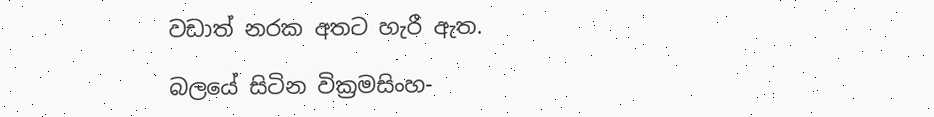වඩාත් නරක අතට හැරී ඇත.

බලයේ සිටින වික්‍රමසිංහ-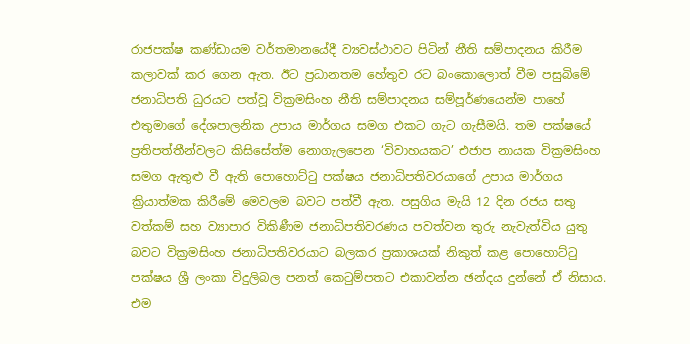රාජපක්ෂ කණ්ඩායම වර්තමානයේදී ව්‍යවස්ථාවට පිටින් නීති සම්පාදනය කිරීම කලාවක් කර ගෙන ඇත. ඊට ප්‍රධානතම හේතුව රට බංකොලොත් වීම පසුබිමේ ජනාධිපති ධුරයට පත්වූ වික්‍රමසිංහ නීති සම්පාදනය සම්පූර්ණයෙන්ම පාහේ එතුමාගේ දේශපාලනික උපාය මාර්ගය සමග එකට ගැට ගැසීමයි. තම පක්ෂයේ ප්‍රතිපත්තීන්වලට කිසිසේත්ම නොගැලපෙන ‘විවාහයකට’ එජාප නායක වික්‍රමසිංහ සමග ඇතුළු වී ඇති පොහොට්ටු පක්ෂය ජනාධිපතිවරයාගේ උපාය මාර්ගය ක්‍රියාත්මක කිරීමේ මෙවලම බවට පත්වී ඇත. පසුගිය මැයි 12 දින රජය සතු වත්කම් සහ ව්‍යාපාර විකිණීම ජනාධිපතිවරණය පවත්වන තුරු නැවැත්විය යුතු බවට වික්‍රමසිංහ ජනාධිපතිවරයාට බලකර ප්‍රකාශයක් නිකුත් කළ පොහොට්ටු පක්ෂය ශ්‍රී ලංකා විදුලිබල පනත් කෙටුම්පතට එකාවන්න ඡන්දය දුන්නේ ඒ නිසාය. එම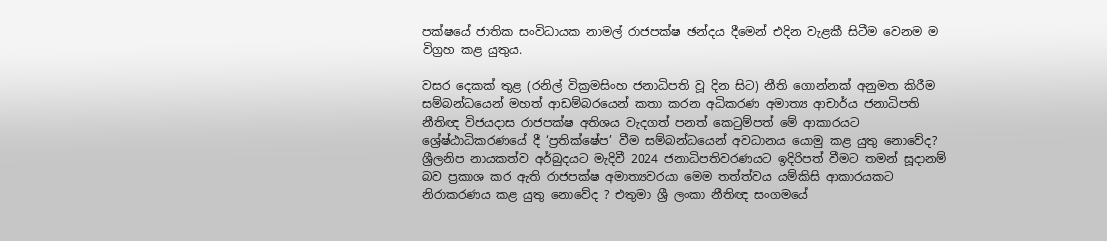පක්ෂයේ ජාතික සංවිධායක නාමල් රාජපක්ෂ ඡන්දය දීමෙන් එදින වැළකී සිටීම වෙනම ම විග්‍රහ කළ යුතුය.

වසර දෙකක් තුළ (රනිල් වික්‍රමසිංහ ජනාධිපති වූ දින සිට) නීති ගොන්නක් අනුමත කිරීම සම්බන්ධයෙන් මහත් ආඩම්බරයෙන් කතා කරන අධිකරණ අමාත්‍ය ආචාර්ය ජනාධිපති නීතිඥ විජයදාස රාජපක්ෂ අතිශය වැදගත් පනත් කෙටුම්පත් මේ ආකාරයට ශ්‍රේෂ්ඨාධිකරණයේ දී ‘ප්‍රතික්ෂේප’ වීම සම්බන්ධයෙන් අවධානය යොමු කළ යුතු නොවේද? ශ්‍රීලනිප නායකත්ව අර්බුදයට මැදිවී 2024 ජනාධිපතිවරණයට ඉදිරිපත් වීමට තමන් සූදානම් බව ප්‍රකාශ කර ඇති රාජපක්ෂ අමාත්‍යවරයා මෙම තත්ත්වය යම්කිසි ආකාරයකට නිරාකරණය කළ යුතු නොවේද ? එතුමා ශ්‍රී ලංකා නීතිඥ සංගමයේ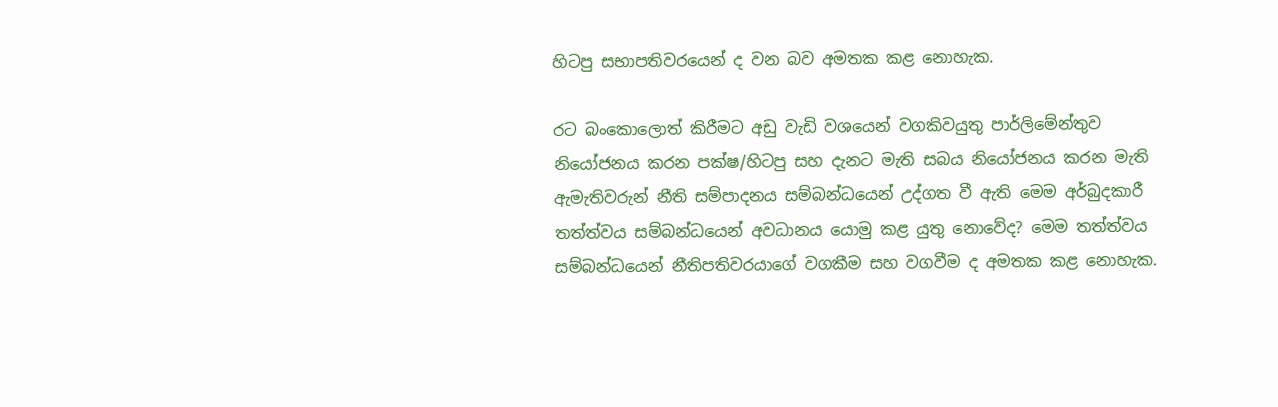හිටපු සභාපතිවරයෙන් ද වන බව අමතක කළ නොහැක.

රට බංකොලොත් කිරීමට අඩු වැඩි වශයෙන් වගකිවයුතු පාර්ලිමේන්තුව නියෝජනය කරන පක්ෂ/හිටපු සහ දැනට මැති සබය නියෝජනය කරන මැති ඇමැතිවරුන් නීති සම්පාදනය සම්බන්ධයෙන් උද්ගත වී ඇති මෙම අර්බුදකාරී තත්ත්වය සම්බන්ධයෙන් අවධානය යොමු කළ යුතු නොවේද? මෙම තත්ත්වය සම්බන්ධයෙන් නීතිපතිවරයාගේ වගකීම සහ වගවීම ද අමතක කළ නොහැක.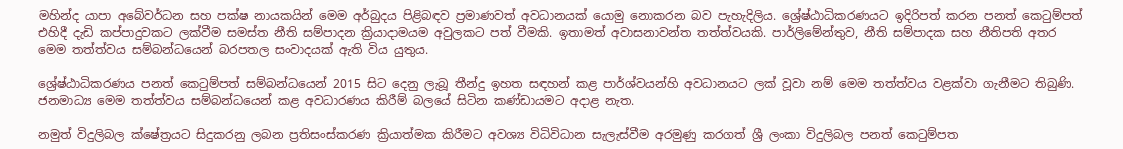මහින්ද යාපා අබේවර්ධන සහ පක්ෂ නායකයින් මෙම අර්බුදය පිළිබඳව ප්‍රමාණවත් අවධානයක් යොමු නොකරන බව පැහැදිලිය. ශ්‍රේෂ්ඨාධිකරණයට ඉදිරිපත් කරන පනත් කෙටුම්පත් එහිදී දැඩි කප්පාදුවකට ලක්වීම සමස්ත නීති සම්පාදන ක්‍රියාදාමයම අවුලකට පත් වීමකි. ඉතාමත් අවාසනාවන්ත තත්ත්වයකි. පාර්ලිමේන්තුව, නීති සම්පාදක සහ නීතිපති අතර මෙම තත්ත්වය සම්බන්ධයෙන් බරපතල සංවාදයක් ඇති විය යුතුය.

ශ්‍රේෂ්ඨාධිකරණය පනත් කෙටුම්පත් සම්බන්ධයෙන් 2015 සිට දෙනු ලැබූ තීන්දු ඉහත සඳහන් කළ පාර්ශ්වයන්හි අවධානයට ලක් වූවා නම් මෙම තත්ත්වය වළක්වා ගැනීමට තිබුණි. ජනමාධ්‍ය මෙම තත්ත්වය සම්බන්ධයෙන් කළ අවධාරණය කිරීම් බලයේ සිටින කණ්ඩායමට අදාළ නැත.

නමුත් විදුලිබල ක්ෂේත්‍රයට සිදුකරනු ලබන ප්‍රතිසංස්කරණ ක්‍රියාත්මක කිරීමට අවශ්‍ය විධිවිධාන සැලැස්වීම අරමුණු කරගත් ශ්‍රී ලංකා විදුලිබල පනත් කෙටුම්පත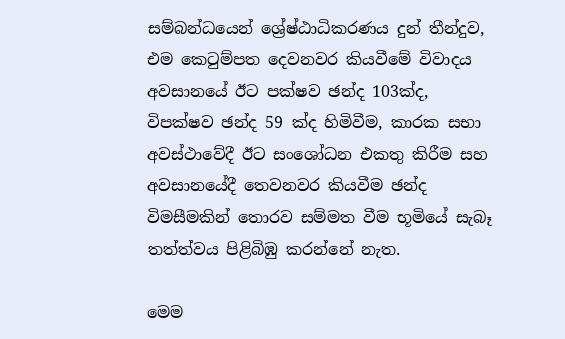සම්බන්ධයෙන් ශ්‍රේෂ්ඨාධිකරණය දුන් තීන්දුව, එම කෙටුම්පත දෙවනවර කියවීමේ විවාදය අවසානයේ ඊට පක්ෂව ඡන්ද 103ක්ද, විපක්ෂව ඡන්ද 59 ක්ද හිමිවීම, කාරක සභා අවස්ථාවේදී ඊට සංශෝධන එකතු කිරීම සහ අවසානයේදී තෙවනවර කියවීම ඡන්ද විමසීමකින් තොරව සම්මත වීම භූමියේ සැබෑ තත්ත්වය පිළිබිඹු කරන්නේ නැත.

මෙම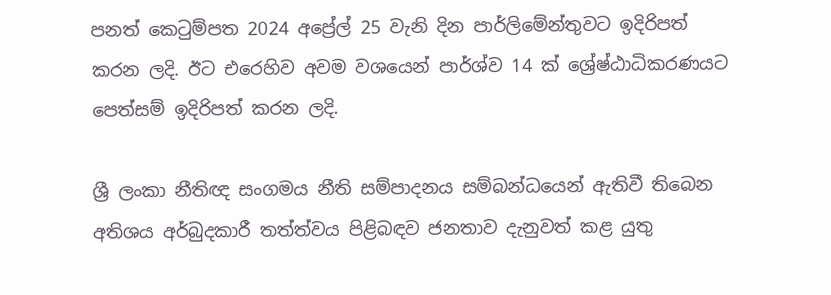පනත් කෙටුම්පත 2024 අප්‍රේල් 25 වැනි දින පාර්ලිමේන්තුවට ඉදිරිපත් කරන ලදි. ඊට එරෙහිව අවම වශයෙන් පාර්ශ්ව 14 ක් ශ්‍රේෂ්ඨාධිකරණයට පෙත්සම් ඉදිරිපත් කරන ලදි.

ශ්‍රී ලංකා නීතිඥ සංගමය නීති සම්පාදනය සම්බන්ධයෙන් ඇතිවී තිබෙන අතිශය අර්බුදකාරී තත්ත්වය පිළිබඳව ජනතාව දැනුවත් කළ යුතු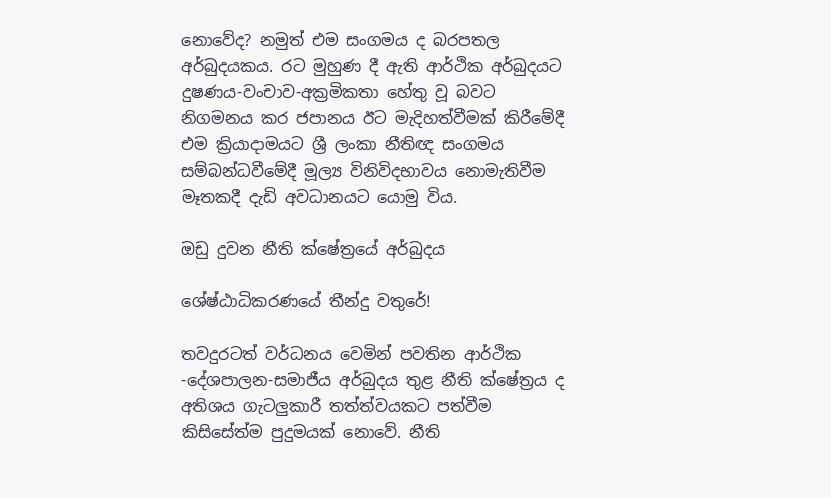නොවේද? නමුත් එම සංගමය ද බරපතල අර්බුදයකය. රට මුහුණ දී ඇති ආර්ථික අර්බුදයට දුෂණය-වංචාව-අක්‍රමිකතා හේතු වූ බවට නිගමනය කර ජපානය ඊට මැදිහත්වීමක් කිරීමේදී එම ක්‍රියාදාමයට ශ්‍රී ලංකා නීතිඥ සංගමය සම්බන්ධවීමේදී මූල්‍ය විනිවිදභාවය නොමැතිවීම මෑතකදී දැඩි අවධානයට යොමු විය.

ඔඩු දුවන නීති ක්ෂේත්‍රයේ අර්බුදය

ශේෂ්ඨාධිකරණයේ තීන්දු වතුරේ!

තවදුරටත් වර්ධනය වෙමින් පවතින ආර්ථික -දේශපාලන-සමාජීය අර්බුදය තුළ නීති ක්ෂේත්‍රය ද අතිශය ගැටලුකාරී තත්ත්වයකට පත්වීම කිසිසේත්ම පුදුමයක් නොවේ. නීති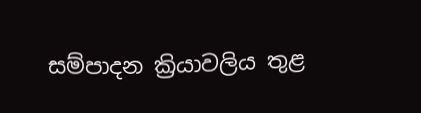සම්පාදන ක්‍රියාවලිය තුළ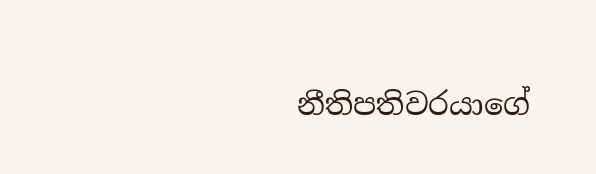නීතිපතිවරයාගේ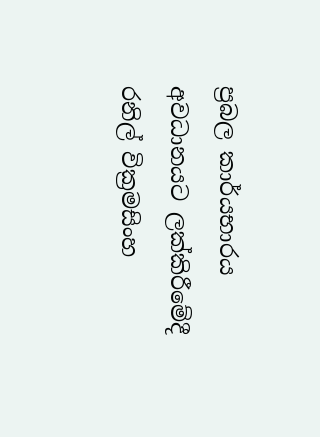ප්‍රබල කාර්යභාරය අවධානයට ලක්කිරීමේදී රනිල් වික්‍රමසිංහ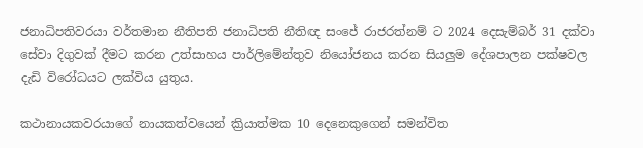ජනාධිපතිවරයා වර්තමාන නීතිපති ජනාධිපති නීතිඥ සංජේ රාජරත්නම් ට 2024 දෙසැම්බර් 31 දක්වා සේවා දිගුවක් දීමට කරන උත්සාහය පාර්ලිමේන්තුව නියෝජනය කරන සියලුම දේශපාලන පක්ෂවල දැඩි විරෝධයට ලක්විය යුතුය.

කථානායකවරයාගේ නායකත්වයෙන් ක්‍රියාත්මක 10 දෙනෙකුගෙන් සමන්විත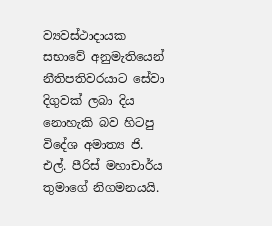ව්‍යවස්ථාදායක සභාවේ අනුමැතියෙන් නීතිපතිවරයාට සේවා දිගුවක් ලබා දිය නොහැකි බව හිටපු විදේශ අමාත්‍ය ජි. එල්. පීරිස් මහාචාර්ය තුමාගේ නිගමනයයි.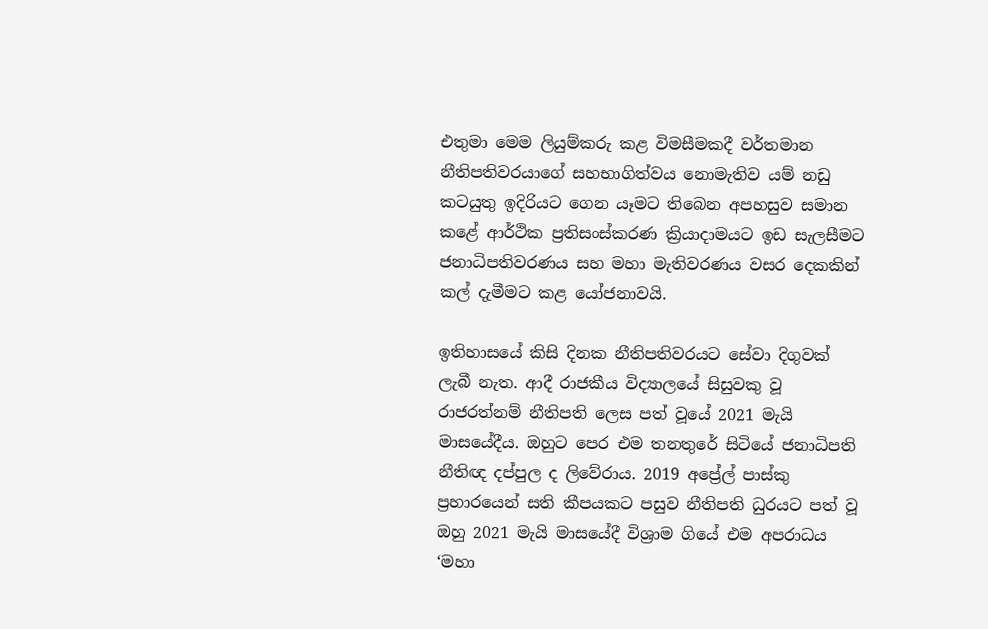එතුමා මෙම ලියුම්කරු කළ විමසීමකදී වර්තමාන නීතිපතිවරයාගේ සහභාගිත්වය නොමැතිව යම් නඩු කටයුතු ඉදිරියට ගෙන යෑමට තිබෙන අපහසුව සමාන කළේ ආර්ථික ප්‍රතිසංස්කරණ ක්‍රියාදාමයට ඉඩ සැලසීමට ජනාධිපතිවරණය සහ මහා මැතිවරණය වසර දෙකකින් කල් දැමීමට කළ යෝජනාවයි.

ඉතිහාසයේ කිසි දිනක නීතිපතිවරයට සේවා දිගුවක් ලැබී නැත. ආදී රාජකීය විද්‍යාලයේ සිසුවකු වූ රාජරත්නම් නීතිපති ලෙස පත් වූයේ 2021 මැයි මාසයේදීය. ඔහුට පෙර එම තනතුරේ සිටියේ ජනාධිපති නීතිඥ දප්පුල ද ලිවේරාය. 2019 අප්‍රේල් පාස්කු ප්‍රහාරයෙන් සති කීපයකට පසුව නීතිපති ධුරයට පත් වූ ඔහු 2021 මැයි මාසයේදී විශ්‍රාම ගියේ එම අපරාධය ‘මහා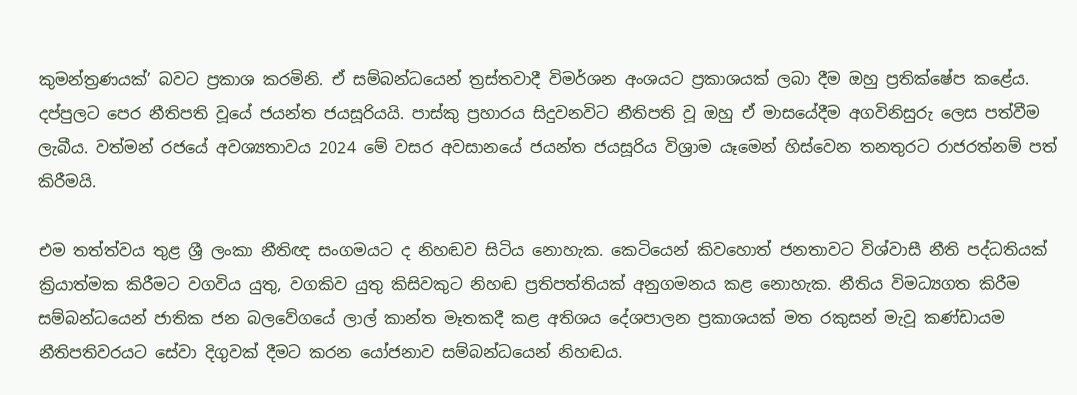කුමන්ත්‍රණයක්’ බවට ප්‍රකාශ කරමිනි. ඒ සම්බන්ධයෙන් ත්‍රස්තවාදී විමර්ශන අංශයට ප්‍රකාශයක් ලබා දීම ඔහු ප්‍රතික්ෂේප කළේය. දප්පුලට පෙර නීතිපති වූයේ ජයන්ත ජයසූරියයි. පාස්කු ප්‍රහාරය සිදුවනවිට නීතිපති වූ ඔහු ඒ මාසයේදීම අගවිනිසුරු ලෙස පත්වීම ලැබීය. වත්මන් රජයේ අවශ්‍යතාවය 2024 මේ වසර අවසානයේ ජයන්ත ජයසූරිය විශ්‍රාම යෑමෙන් හිස්වෙන තනතුරට රාජරත්නම් පත් කිරීමයි.

එම තත්ත්වය තුළ ශ්‍රී ලංකා නීතිඥ සංගමයට ද නිහඬව සිටිය නොහැක. කෙටියෙන් කිවහොත් ජනතාවට විශ්වාසී නීති පද්ධතියක් ක්‍රියාත්මක කිරීමට වගවිය යුතු, වගකිව යුතු කිසිවකුට නිහඬ ප්‍රතිපත්තියක් අනුගමනය කළ නොහැක. නීතිය විමධ්‍යගත කිරීම සම්බන්ධයෙන් ජාතික ජන බලවේගයේ ලාල් කාන්ත මෑතකදී කළ අතිශය දේශපාලන ප්‍රකාශයක් මත රකුසන් මැවූ කණ්ඩායම නීතිපතිවරයට සේවා දිගුවක් දීමට කරන යෝජනාව සම්බන්ධයෙන් නිහඬය.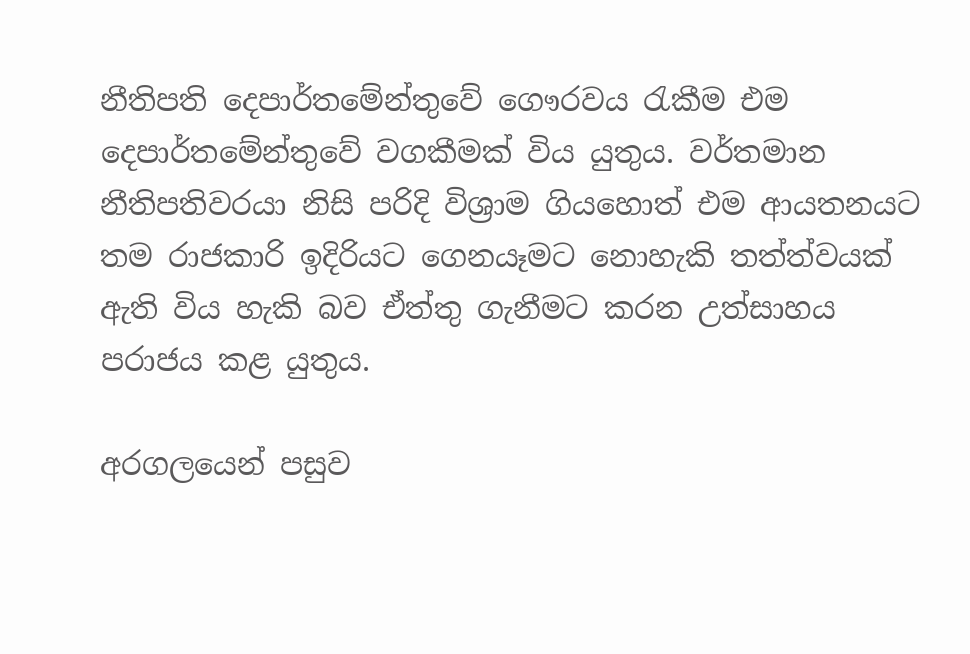නීතිපති දෙපාර්තමේන්තුවේ ගෞරවය රැකීම එම දෙපාර්තමේන්තුවේ වගකීමක් විය යුතුය. වර්තමාන නීතිපතිවරයා නිසි පරිදි විශ්‍රාම ගියහොත් එම ආයතනයට තම රාජකාරි ඉදිරියට ගෙනයෑමට නොහැකි තත්ත්වයක් ඇති විය හැකි බව ඒත්තු ගැනීමට කරන උත්සාහය පරාජය කළ යුතුය.

අරගලයෙන් පසුව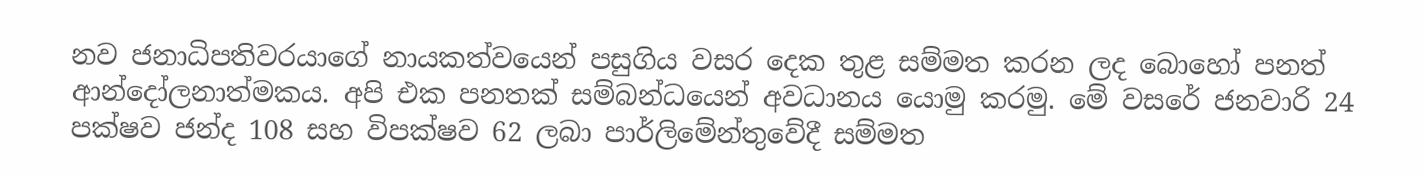නව ජනාධිපතිවරයාගේ නායකත්වයෙන් පසුගිය වසර දෙක තුළ සම්මත කරන ලද බොහෝ පනත් ආන්දෝලනාත්මකය. අපි එක පනතක් සම්බන්ධයෙන් අවධානය යොමු කරමු. මේ වසරේ ජනවාරි 24 පක්ෂව ජන්ද 108 සහ විපක්ෂව 62 ලබා පාර්ලිමේන්තුවේදී සම්මත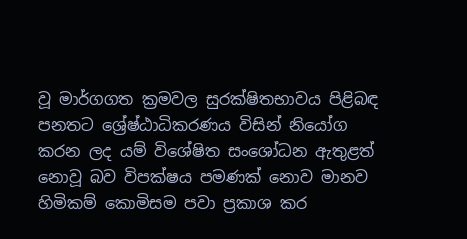වූ මාර්ගගත ක්‍රමවල සුරක්ෂිතභාවය පිළිබඳ පනතට ශ්‍රේෂ්ඨාධිකරණය විසින් නියෝග කරන ලද යම් විශේෂිත සංශෝධන ඇතුළත් නොවූ බව විපක්ෂය පමණක් නොව මානව හිමිකම් කොමිසම පවා ප්‍රකාශ කර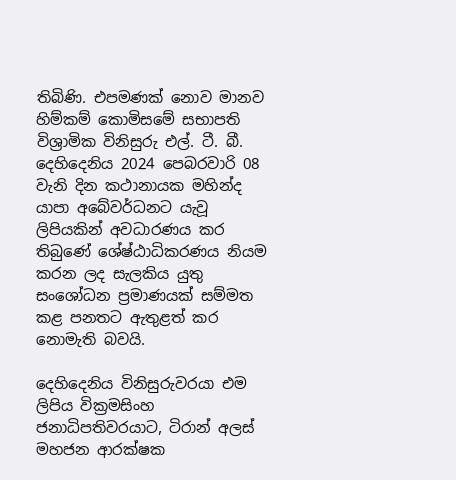තිබිණි. එපමණක් නොව මානව හිම්කම් කොමිසමේ සභාපති විශ්‍රාමික විනිසුරු එල්. ටී. බී. දෙහිදෙනිය 2024 පෙබරවාරි 08 වැනි දින කථානායක මහින්ද යාපා අබේවර්ධනට යැවූ ලිපියකින් අවධාරණය කර තිබුණේ ශේෂ්ඨාධිකරණය නියම කරන ලද සැලකිය යුතු සංශෝධන ප්‍රමාණයක් සම්මත කළ පනතට ඇතුළත් කර නොමැති බවයි.

දෙහිදෙනිය විනිසුරුවරයා එම ලිපිය වික්‍රමසිංහ ජනාධිපතිවරයාට, ටිරාන් අලස් මහජන ආරක්ෂක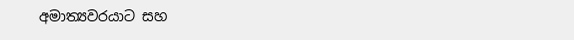අමාත්‍යවරයාට සහ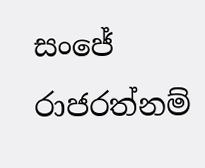සංජේ රාජරත්නම්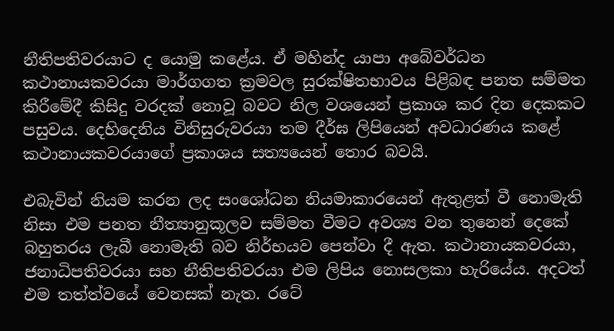නීතිපතිවරයාට ද යොමු කළේය. ඒ මහින්ද යාපා අබේවර්ධන කථානායකවරයා මාර්ගගත ක්‍රමවල සුරක්ෂිතභාවය පිළිබඳ පනත සම්මත කිරීමේදී කිසිදු වරදක් නොවූ බවට නිල වශයෙන් ප්‍රකාශ කර දින දෙකකට පසුවය. දෙහිදෙනිය විනිසුරුවරයා තම දීර්ඝ ලිපියෙන් අවධාරණය කළේ කථානායකවරයාගේ ප්‍රකාශය සත්‍යයෙන් තොර බවයි.

එබැවින් නියම කරන ලද සංශෝධන නියමාකාරයෙන් ඇතුළත් වී නොමැති නිසා එම පනත නීත්‍යානුකූලව සම්මත වීමට අවශ්‍ය වන තුනෙන් දෙකේ බහුතරය ලැබී නොමැති බව නිර්භයව පෙන්වා දී ඇත. කථානායකවරයා, ජනාධිපතිවරයා සහ නීතිපතිවරයා එම ලිපිය නොසලකා හැරියේය. අදටත් එම තත්ත්වයේ වෙනසක් නැත. රටේ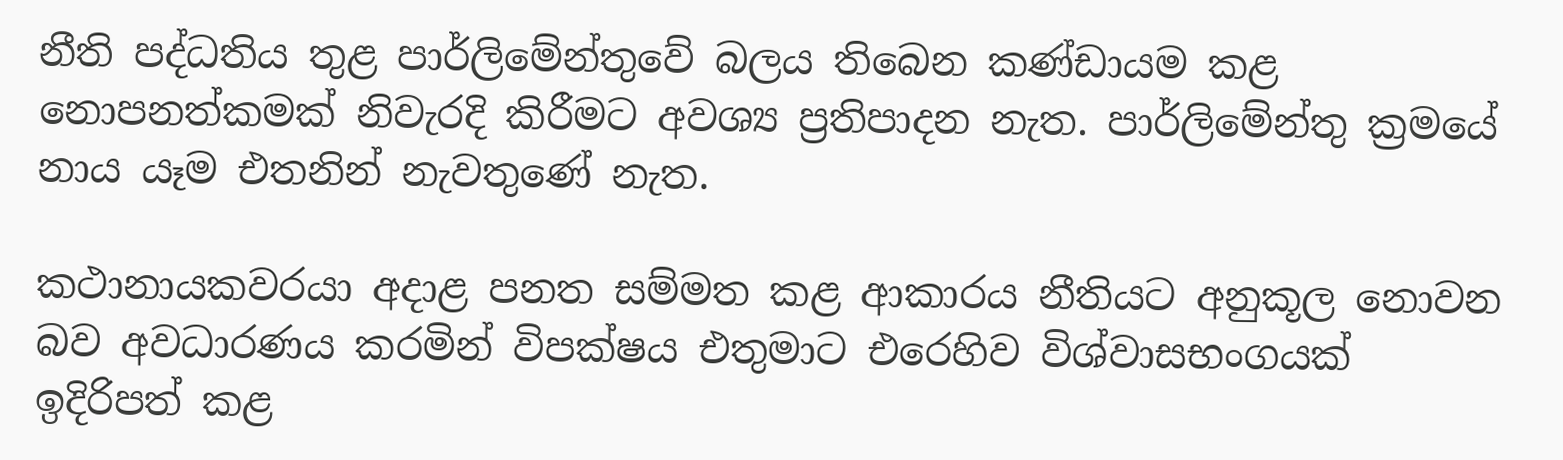නීති පද්ධතිය තුළ පාර්ලිමේන්තුවේ බලය තිබෙන කණ්ඩායම කළ නොපනත්කමක් නිවැරදි කිරීමට අවශ්‍ය ප්‍රතිපාදන නැත. පාර්ලිමේන්තු ක්‍රමයේ නාය යෑම එතනින් නැවතුණේ නැත.

කථානායකවරයා අදාළ පනත සම්මත කළ ආකාරය නීතියට අනුකූල නොවන බව අවධාරණය කරමින් විපක්ෂය එතුමාට එරෙහිව විශ්වාසභංගයක් ඉදිරිපත් කළ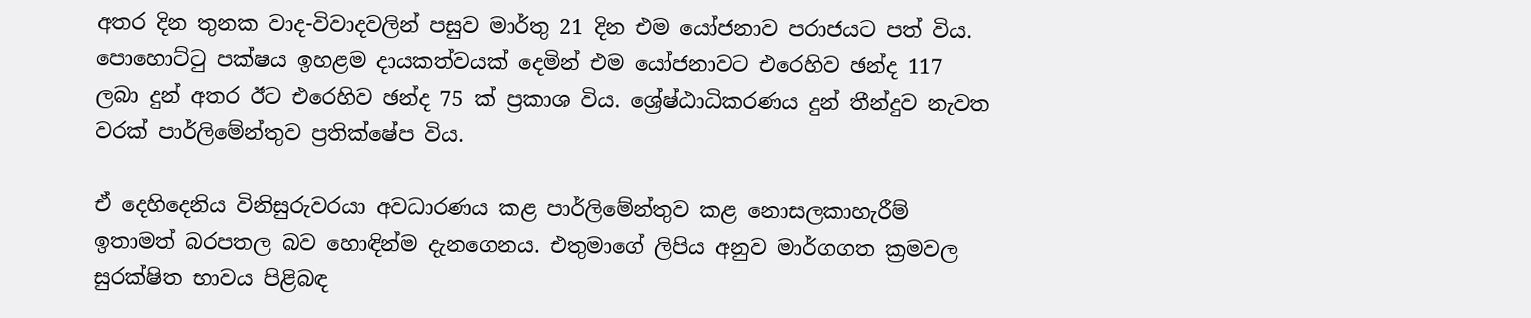අතර දින තුනක වාද-විවාදවලින් පසුව මාර්තු 21 දින එම යෝජනාව පරාජයට පත් විය. පොහොට්ටු පක්ෂය ඉහළම දායකත්වයක් දෙමින් එම යෝජනාවට එරෙහිව ඡන්ද 117 ලබා දුන් අතර ඊට එරෙහිව ඡන්ද 75 ක් ප්‍රකාශ විය. ශ්‍රේෂ්ඨාධිකරණය දුන් තීන්දුව නැවත වරක් පාර්ලිමේන්තුව ප්‍රතික්ෂේප විය.

ඒ දෙහිදෙනිය විනිසුරුවරයා අවධාරණය කළ පාර්ලිමේන්තුව කළ නොසලකාහැරීම් ඉතාමත් බරපතල බව හොඳින්ම දැනගෙනය. එතුමාගේ ලිපිය අනුව මාර්ගගත ක්‍රමවල සුරක්ෂිත භාවය පිළිබඳ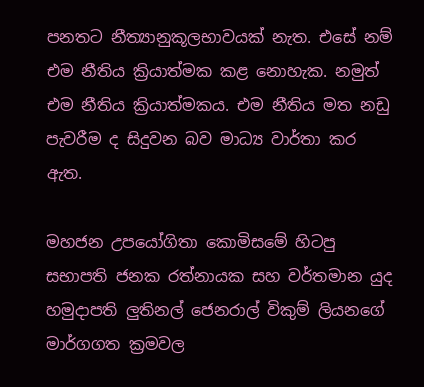පනතට නීත්‍යානුකූලභාවයක් නැත. එසේ නම් එම නීතිය ක්‍රියාත්මක කළ නොහැක. නමුත් එම නීතිය ක්‍රියාත්මකය. එම නීතිය මත නඩු පැවරීම ද සිදුවන බව මාධ්‍ය වාර්තා කර ඇත.

මහජන උපයෝගිතා කොමිසමේ හිටපු සභාපති ජනක රත්නායක සහ වර්තමාන යුද හමුදාපති ලුතිනල් ජෙනරාල් විකුම් ලියනගේ මාර්ගගත ක්‍රමවල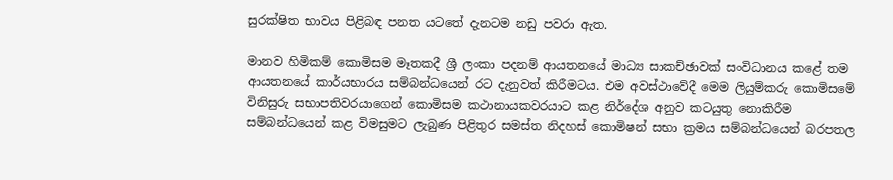සුරක්ෂිත භාවය පිළිබඳ පනත යටතේ දැනටම නඩු පවරා ඇත.

මානව හිමිකම් කොමිසම මෑතකදී ශ්‍රී ලංකා පදනම් ආයතනයේ මාධ්‍ය සාකච්ඡාවක් සංවිධානය කළේ තම ආයතනයේ කාර්යභාරය සම්බන්ධයෙන් රට දැනුවත් කිරීමටය. එම අවස්ථාවේදී මෙම ලියුම්කරු කොමිසමේ විනිසුරු සභාපතිවරයාගෙන් කොමිසම කථානායකවරයාට කළ නිර්දේශ අනුව කටයුතු නොකිරීම සම්බන්ධයෙන් කළ විමසුමට ලැබුණ පිළිතුර සමස්ත නිදහස් කොමිෂන් සභා ක්‍රමය සම්බන්ධයෙන් බරපතල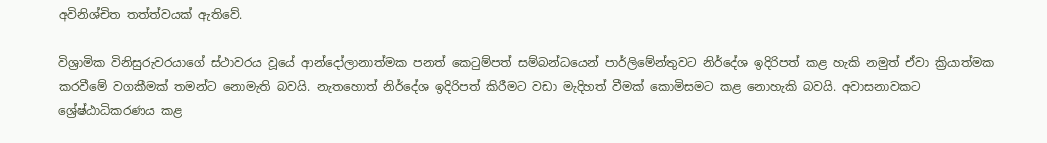අවිනිශ්චිත තත්ත්වයක් ඇතිවේ.

විශ්‍රාමික විනිසුරුවරයාගේ ස්ථාවරය වූයේ ආන්දෝලානාත්මක පනත් කෙටුම්පත් සම්බන්ධයෙන් පාර්ලිමේන්තුවට නිර්දේශ ඉදිරිපත් කළ හැකි නමුත් ඒවා ක්‍රියාත්මක කරවීමේ වගකීමක් තමන්ට නොමැති බවයි. නැතහොත් නිර්දේශ ඉදිරිපත් කිරීමට වඩා මැදිහත් වීමක් කොමිසමට කළ නොහැකි බවයි. අවාසනාවකට ශ්‍රේෂ්ඨාධිකරණය කළ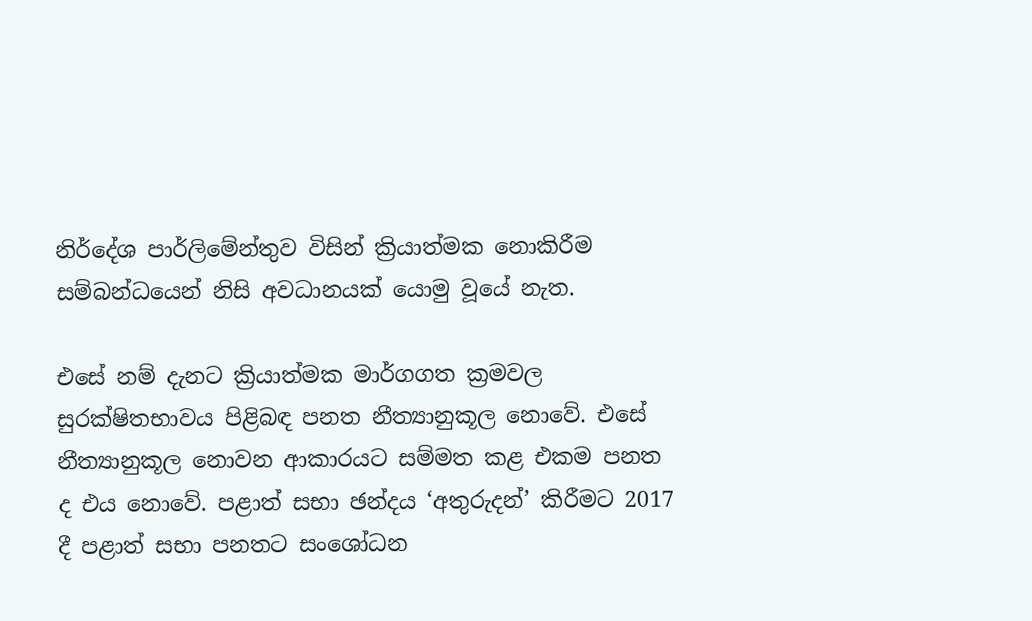නිර්දේශ පාර්ලිමේන්තුව විසින් ක්‍රියාත්මක නොකිරීම සම්බන්ධයෙන් නිසි අවධානයක් යොමු වූයේ නැත.

එසේ නම් දැනට ක්‍රියාත්මක මාර්ගගත ක්‍රමවල සුරක්ෂිතභාවය පිළිබඳ පනත නීත්‍යානුකූල නොවේ. එසේ නීත්‍යානුකූල නොවන ආකාරයට සම්මත කළ එකම පනත ද එය නොවේ. පළාත් සභා ඡන්දය ‘අතුරුදන්’ කිරීමට 2017 දී පළාත් සභා පනතට සංශෝධන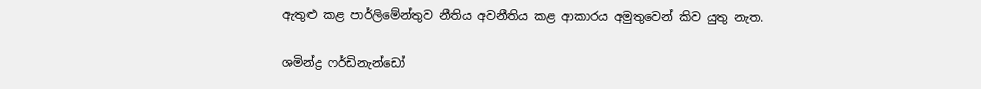ඇතුළු කළ පාර්ලිමේන්තුව නීතිය අවනීතිය කළ ආකාරය අමුතුවෙන් කිව යුතු නැත.

ශමින්ද්‍ර ෆර්ඩිනැන්ඩෝ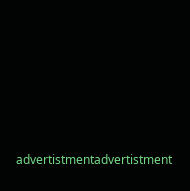advertistmentadvertistment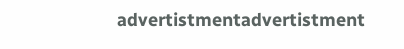advertistmentadvertistment